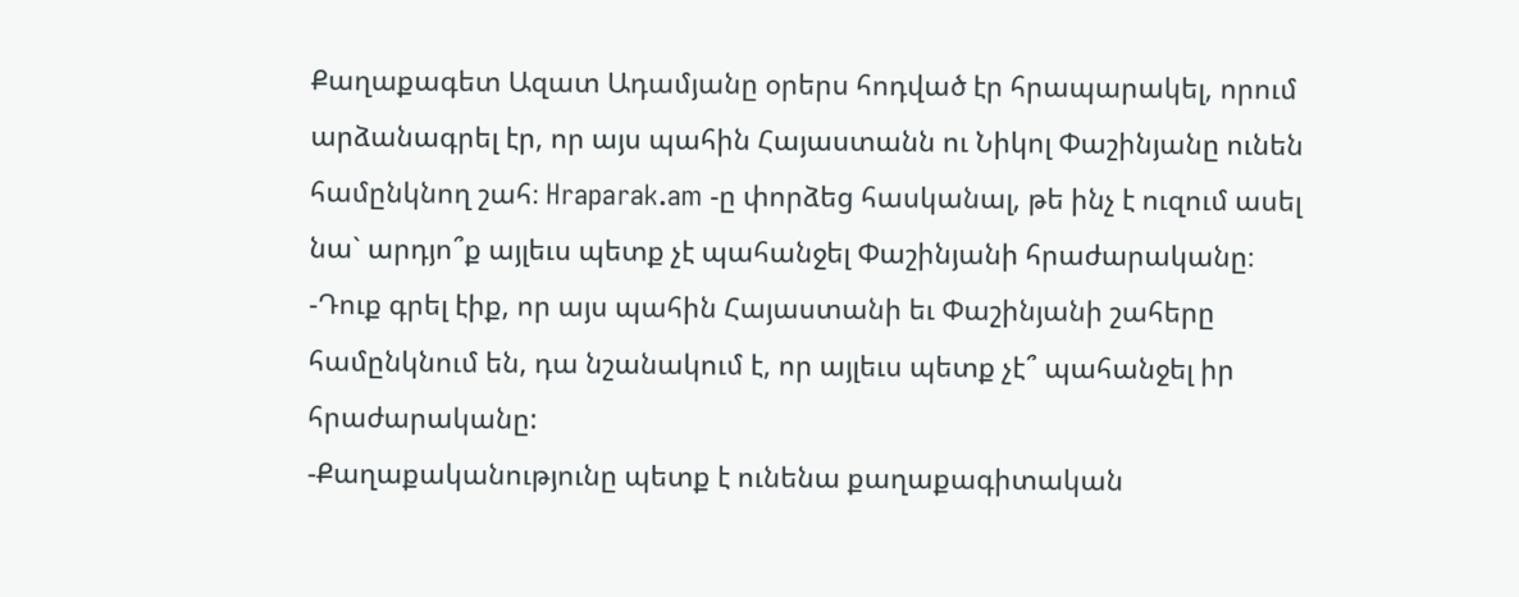Քաղաքագետ Ազատ Ադամյանը օրերս հոդված էր հրապարակել, որում արձանագրել էր, որ այս պահին Հայաստանն ու Նիկոլ Փաշինյանը ունեն համընկնող շահ։ Hraparak.am -ը փորձեց հասկանալ, թե ինչ է ուզում ասել նա` արդյո՞ք այլեւս պետք չէ պահանջել Փաշինյանի հրաժարականը։
-Դուք գրել էիք, որ այս պահին Հայաստանի եւ Փաշինյանի շահերը համընկնում են, դա նշանակում է, որ այլեւս պետք չէ՞ պահանջել իր հրաժարականը:
-Քաղաքականությունը պետք է ունենա քաղաքագիտական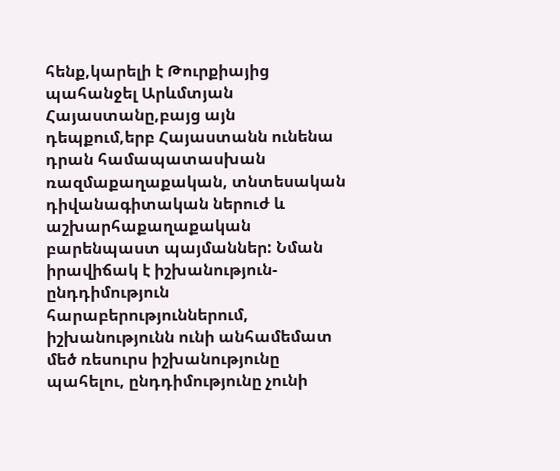հենք,կարելի է Թուրքիայից պահանջել Արևմտյան Հայաստանը,բայց այն դեպքում,երբ Հայաստանն ունենա դրան համապատասխան ռազմաքաղաքական, տնտեսական դիվանագիտական ներուժ և աշխարհաքաղաքական բարենպաստ պայմաններ: Նման իրավիճակ է իշխանություն-ընդդիմություն հարաբերություններում, իշխանությունն ունի անհամեմատ մեծ ռեսուրս իշխանությունը պահելու, ընդդիմությունը չունի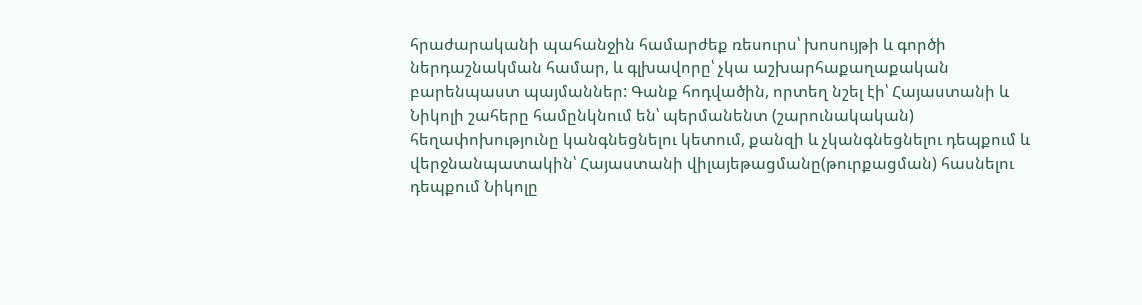հրաժարականի պահանջին համարժեք ռեսուրս՝ խոսույթի և գործի ներդաշնակման համար, և գլխավորը՝ չկա աշխարհաքաղաքական բարենպաստ պայմաններ: Գանք հոդվածին, որտեղ նշել էի՝ Հայաստանի և Նիկոլի շահերը համընկնում են՝ պերմանենտ (շարունակական) հեղափոխությունը կանգնեցնելու կետում, քանզի և չկանգնեցնելու դեպքում և վերջնանպատակին՝ Հայաստանի վիլայեթացմանը(թուրքացման) հասնելու դեպքում Նիկոլը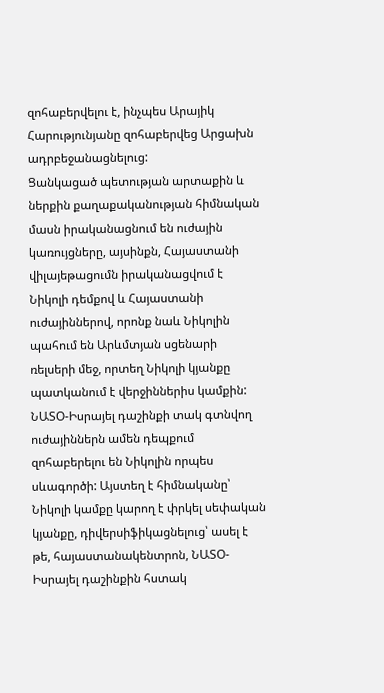զոհաբերվելու է, ինչպես Արայիկ Հարությունյանը զոհաբերվեց Արցախն ադրբեջանացնելուց:
Ցանկացած պետության արտաքին և ներքին քաղաքականության հիմնական մասն իրականացնում են ուժային կառույցները, այսինքն, Հայաստանի վիլայեթացումն իրականացվում է Նիկոլի դեմքով և Հայաստանի ուժայիններով, որոնք նաև Նիկոլին պահում են Արևմտյան սցենարի ռելսերի մեջ, որտեղ Նիկոլի կյանքը պատկանում է վերջիններիս կամքին: ՆԱՏՕ-Իսրայել դաշինքի տակ գտնվող ուժայիններն ամեն դեպքում զոհաբերելու են Նիկոլին որպես սևագործի: Այստեղ է հիմնականը՝ Նիկոլի կամքը կարող է փրկել սեփական կյանքը, դիվերսիֆիկացնելուց՝ ասել է թե, հայաստանակենտրոն, ՆԱՏՕ-Իսրայել դաշինքին հստակ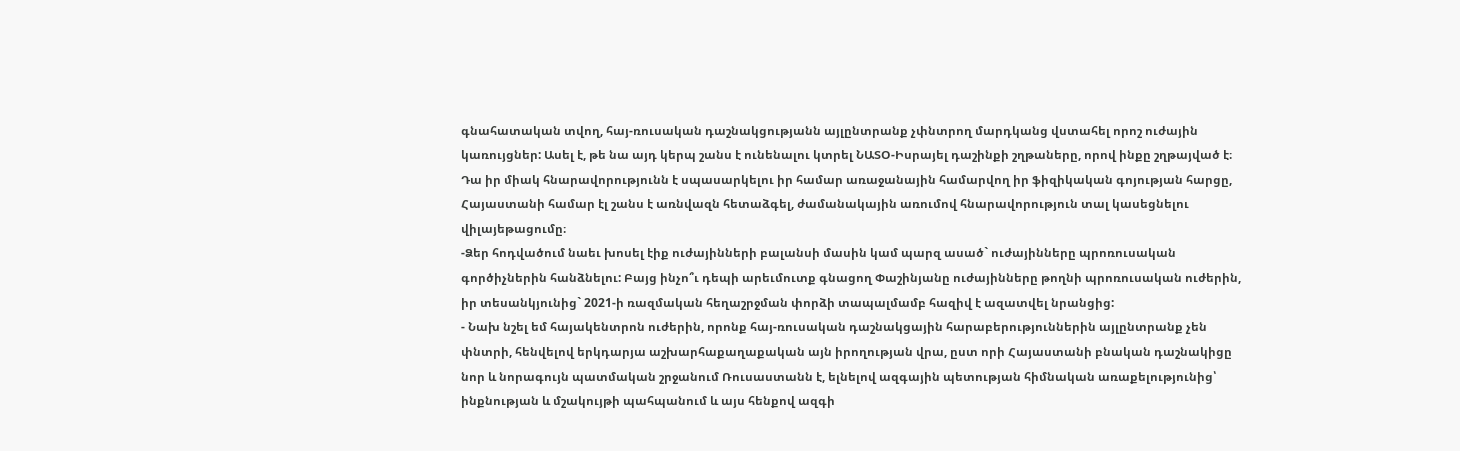գնահատական տվող, հայ-ռուսական դաշնակցությանն այլընտրանք չփնտրող մարդկանց վստահել որոշ ուժային կառույցներ: Ասել է, թե նա այդ կերպ շանս է ունենալու կտրել ՆԱՏՕ-Իսրայել դաշինքի շղթաները, որով ինքը շղթայված է։ Դա իր միակ հնարավորությունն է սպասարկելու իր համար առաջանային համարվող իր ֆիզիկական գոյության հարցը, Հայաստանի համար էլ շանս է առնվազն հետաձգել, ժամանակային առումով հնարավորություն տալ կասեցնելու վիլայեթացումը։
-Ձեր հոդվածում նաեւ խոսել էիք ուժայինների բալանսի մասին կամ պարզ ասած` ուժայինները պրոռուսական գործիչներին հանձնելու: Բայց ինչո՞ւ դեպի արեւմուտք գնացող Փաշինյանը ուժայինները թողնի պրոռուսական ուժերին, իր տեսանկյունից` 2021-ի ռազմական հեղաշրջման փորձի տապալմամբ հազիվ է ազատվել նրանցից:
- Նախ նշել եմ հայակենտրոն ուժերին, որոնք հայ-ռուսական դաշնակցային հարաբերություններին այլընտրանք չեն փնտրի, հենվելով երկդարյա աշխարհաքաղաքական այն իրողության վրա, ըստ որի Հայաստանի բնական դաշնակիցը նոր և նորագույն պատմական շրջանում Ռուսաստանն է, ելնելով ազգային պետության հիմնական առաքելությունից՝ ինքնության և մշակույթի պահպանում և այս հենքով ազգի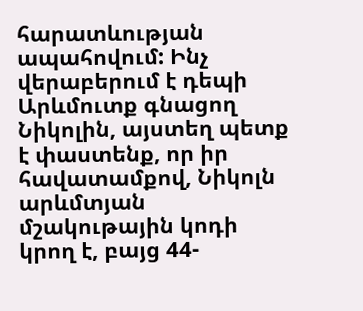հարատևության ապահովում: Ինչ վերաբերում է դեպի Արևմուտք գնացող Նիկոլին, այստեղ պետք է փաստենք, որ իր հավատամքով, Նիկոլն արևմտյան մշակութային կոդի կրող է, բայց 44-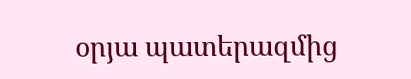օրյա պատերազմից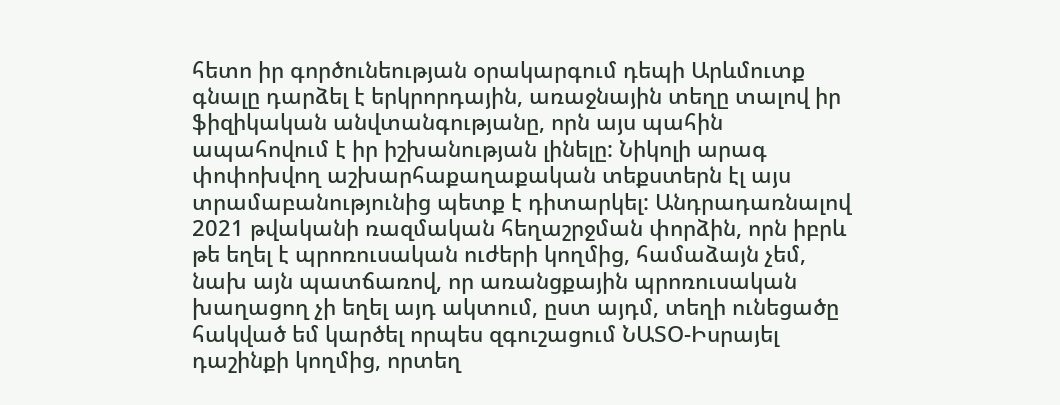հետո իր գործունեության օրակարգում դեպի Արևմուտք գնալը դարձել է երկրորդային, առաջնային տեղը տալով իր ֆիզիկական անվտանգությանը, որն այս պահին ապահովում է իր իշխանության լինելը: Նիկոլի արագ փոփոխվող աշխարհաքաղաքական տեքստերն էլ այս տրամաբանությունից պետք է դիտարկել: Անդրադառնալով 2021 թվականի ռազմական հեղաշրջման փորձին, որն իբրև թե եղել է պրոռուսական ուժերի կողմից, համաձայն չեմ, նախ այն պատճառով, որ առանցքային պրոռուսական խաղացող չի եղել այդ ակտում, ըստ այդմ, տեղի ունեցածը հակված եմ կարծել որպես զգուշացում ՆԱՏՕ-Իսրայել դաշինքի կողմից, որտեղ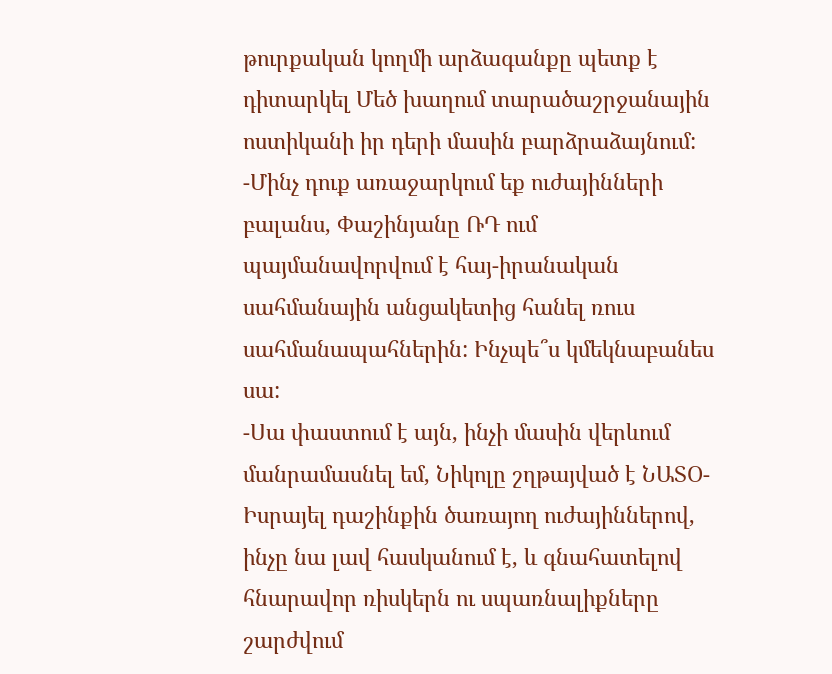թուրքական կողմի արձագանքը պետք է դիտարկել Մեծ խաղում տարածաշրջանային ոստիկանի իր դերի մասին բարձրաձայնում:
-Մինչ դուք առաջարկում եք ուժայինների բալանս, Փաշինյանը ՌԴ ում պայմանավորվում է հայ-իրանական սահմանային անցակետից հանել ռուս սահմանապահներին: Ինչպե՞ս կմեկնաբանես սա:
-Սա փաստում է այն, ինչի մասին վերևում մանրամասնել եմ, Նիկոլը շղթայված է ՆԱՏՕ-Իսրայել դաշինքին ծառայող ուժայիններով, ինչը նա լավ հասկանում է, և գնահատելով հնարավոր ռիսկերն ու սպառնալիքները շարժվում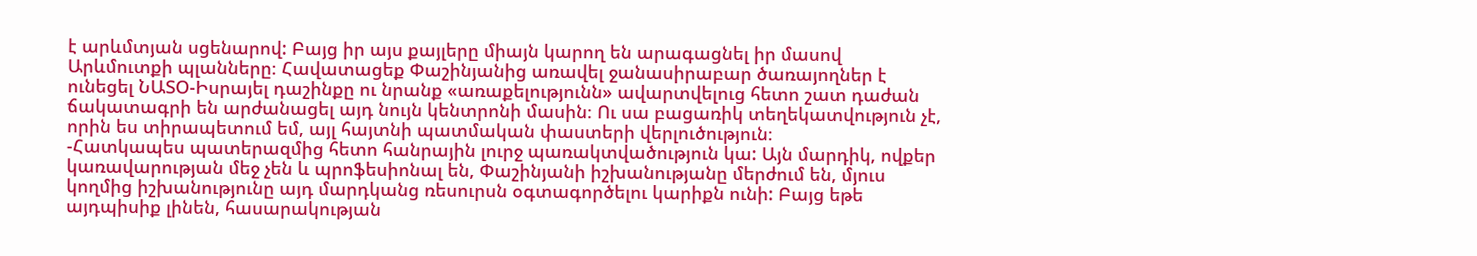է արևմտյան սցենարով: Բայց իր այս քայլերը միայն կարող են արագացնել իր մասով Արևմուտքի պլանները։ Հավատացեք Փաշինյանից առավել ջանասիրաբար ծառայողներ է ունեցել ՆԱՏՕ-Իսրայել դաշինքը ու նրանք «առաքելությունն» ավարտվելուց հետո շատ դաժան ճակատագրի են արժանացել այդ նույն կենտրոնի մասին։ Ու սա բացառիկ տեղեկատվություն չէ, որին ես տիրապետում եմ, այլ հայտնի պատմական փաստերի վերլուծություն։
-Հատկապես պատերազմից հետո հանրային լուրջ պառակտվածություն կա: Այն մարդիկ, ովքեր կառավարության մեջ չեն և պրոֆեսիոնալ են, Փաշինյանի իշխանությանը մերժում են, մյուս կողմից իշխանությունը այդ մարդկանց ռեսուրսն օգտագործելու կարիքն ունի: Բայց եթե այդպիսիք լինեն, հասարակության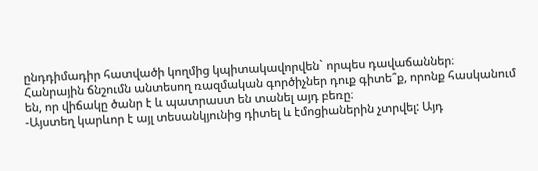ընդդիմադիր հատվածի կողմից կպիտակավորվեն` որպես դավաճաններ։ Հանրային ճնշումն անտեսող ռազմական գործիչներ դուք գիտե՞ք, որոնք հասկանում են, որ վիճակը ծանր է և պատրաստ են տանել այդ բեռը։
-Այստեղ կարևոր է այլ տեսանկյունից դիտել և էմոցիաներին չտրվել: Այդ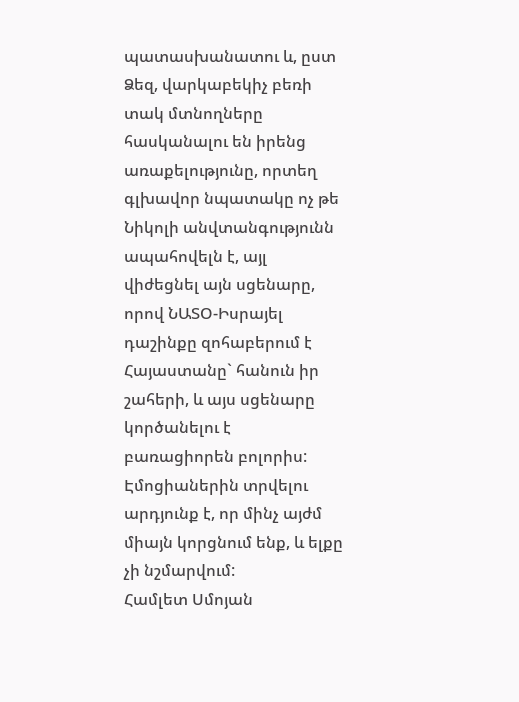պատասխանատու և, ըստ Ձեզ, վարկաբեկիչ բեռի տակ մտնողները հասկանալու են իրենց առաքելությունը, որտեղ գլխավոր նպատակը ոչ թե Նիկոլի անվտանգությունն ապահովելն է, այլ վիժեցնել այն սցենարը, որով ՆԱՏՕ-Իսրայել դաշինքը զոհաբերում է Հայաստանը` հանուն իր շահերի, և այս սցենարը կործանելու է բառացիորեն բոլորիս: Էմոցիաներին տրվելու արդյունք է, որ մինչ այժմ միայն կորցնում ենք, և ելքը չի նշմարվում:
Համլետ Սմոյան